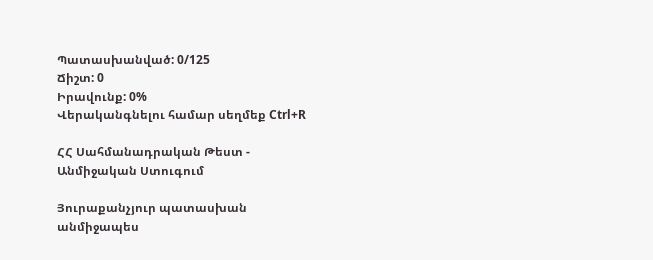Պատասխանված: 0/125
Ճիշտ: 0
Իրավունք: 0%
Վերականգնելու համար սեղմեք Ctrl+R

ՀՀ Սահմանադրական Թեստ - Անմիջական Ստուգում

Յուրաքանչյուր պատասխան անմիջապես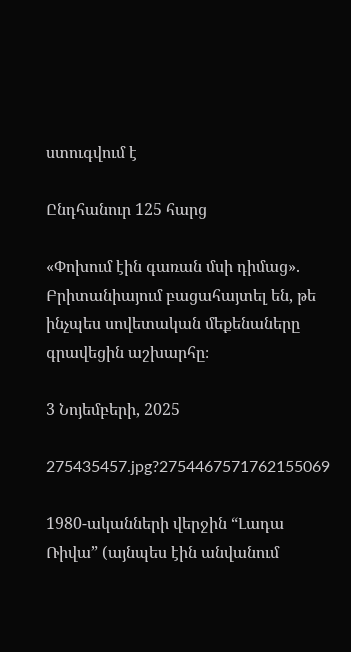ստուգվում է

Ընդհանուր 125 հարց

«Փոխում էին գառան մսի դիմաց». Բրիտանիայում բացահայտել են, թե ինչպես սովետական մեքենաները գրավեցին աշխարհը։

3 Նոյեմբերի, 2025

275435457.jpg?2754467571762155069

1980-ականների վերջին “Լադա Ռիվա” (այնպես էին անվանում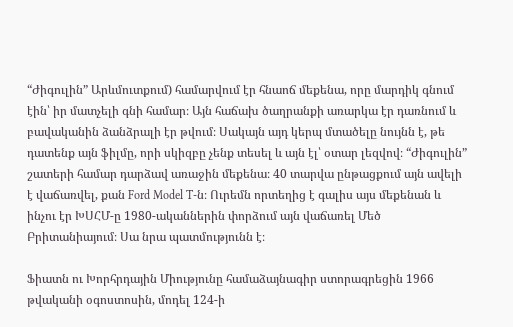“Ժիգուլին” Արևմուտքում) համարվում էր հնաոճ մեքենա, որը մարդիկ գնում էին՝ իր մատչելի գնի համար։ Այն հաճախ ծաղրանքի առարկա էր դառնում և բավականին ձանձրալի էր թվում։ Սակայն այդ կերպ մտածելը նույնն է, թե դատենք այն ֆիլմը, որի սկիզբը չենք տեսել և այն էլ՝ օտար լեզվով։ “Ժիգուլին” շատերի համար դարձավ առաջին մեքենա։ 40 տարվա ընթացքում այն ավելի է վաճառվել, քան Ford Model T-ն։ Ուրեմն որտեղից է գալիս այս մեքենան և ինչու էր ԽՍՀՄ-ը 1980-ականներին փորձում այն վաճառել Մեծ Բրիտանիայում։ Սա նրա պատմությունն է։

Ֆիատն ու Խորհրդային Միությունը համաձայնագիր ստորագրեցին 1966 թվականի օգոստոսին, մոդել 124-ի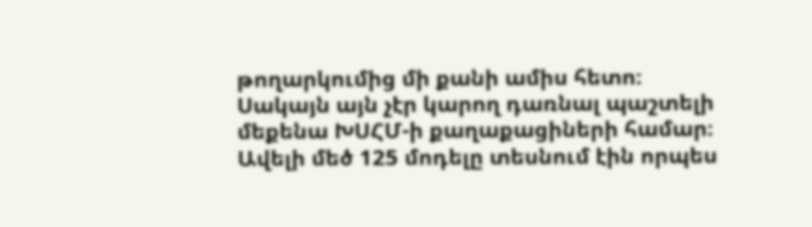թողարկումից մի քանի ամիս հետո։ Սակայն այն չէր կարող դառնալ պաշտելի մեքենա ԽՍՀՄ-ի քաղաքացիների համար։ Ավելի մեծ 125 մոդելը տեսնում էին որպես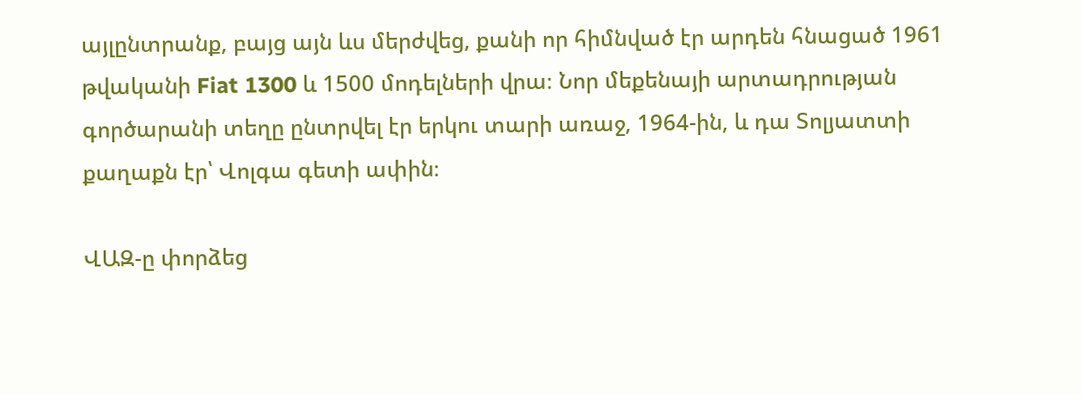այլընտրանք, բայց այն ևս մերժվեց, քանի որ հիմնված էր արդեն հնացած 1961 թվականի Fiat 1300 և 1500 մոդելների վրա։ Նոր մեքենայի արտադրության գործարանի տեղը ընտրվել էր երկու տարի առաջ, 1964-ին, և դա Տոլյատտի քաղաքն էր՝ Վոլգա գետի ափին։

ՎԱԶ-ը փորձեց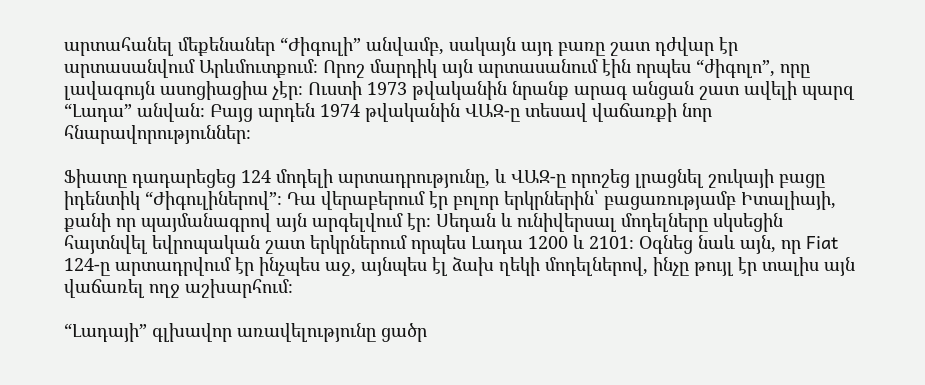արտահանել մեքենաներ “Ժիգուլի” անվամբ, սակայն այդ բառը շատ դժվար էր արտասանվում Արևմուտքում։ Որոշ մարդիկ այն արտասանում էին որպես “ժիգոլո”, որը լավագույն ասոցիացիա չէր։ Ուստի 1973 թվականին նրանք արագ անցան շատ ավելի պարզ “Լադա” անվան։ Բայց արդեն 1974 թվականին ՎԱԶ-ը տեսավ վաճառքի նոր հնարավորություններ։

Ֆիատը դադարեցեց 124 մոդելի արտադրությունը, և ՎԱԶ-ը որոշեց լրացնել շուկայի բացը իդենտիկ “Ժիգուլիներով”։ Դա վերաբերում էր բոլոր երկրներին՝ բացառությամբ Իտալիայի, քանի որ պայմանագրով այն արգելվում էր։ Սեդան և ունիվերսալ մոդելները սկսեցին հայտնվել եվրոպական շատ երկրներում որպես Լադա 1200 և 2101։ Օգնեց նաև այն, որ Fiat 124-ը արտադրվում էր ինչպես աջ, այնպես էլ ձախ ղեկի մոդելներով, ինչը թույլ էր տալիս այն վաճառել ողջ աշխարհում։

“Լադայի” գլխավոր առավելությունը ցածր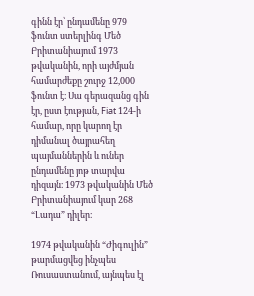գինն էր՝ ընդամենը 979 ֆունտ ստերլինգ Մեծ Բրիտանիայում 1973 թվականին, որի այժմյան համարժեքը շուրջ 12,000 ֆունտ է։ Սա գերազանց գին էր, ըստ էության, Fiat 124-ի համար, որը կարող էր դիմանալ ծայրահեղ պայմաններին և ուներ ընդամենը յոթ տարվա դիզայն։ 1973 թվականին Մեծ Բրիտանիայում կար 268 “Լադա” դիլեր։

1974 թվականին “Ժիգուլին” թարմացվեց ինչպես Ռուսաստանում, այնպես էլ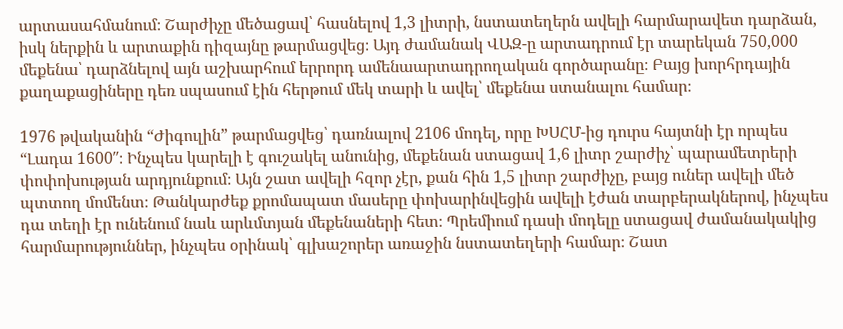արտասահմանում։ Շարժիչը մեծացավ՝ հասնելով 1,3 լիտրի, նստատեղերն ավելի հարմարավետ դարձան, իսկ ներքին և արտաքին դիզայնը թարմացվեց։ Այդ ժամանակ ՎԱԶ-ը արտադրում էր տարեկան 750,000 մեքենա՝ դարձնելով այն աշխարհում երրորդ ամենաարտադրողական գործարանը։ Բայց խորհրդային քաղաքացիները դեռ սպասում էին հերթում մեկ տարի և ավել՝ մեքենա ստանալու համար։

1976 թվականին “Ժիգուլին” թարմացվեց՝ դառնալով 2106 մոդել, որը ԽՍՀՄ-ից դուրս հայտնի էր որպես “Լադա 1600″։ Ինչպես կարելի է գուշակել անունից, մեքենան ստացավ 1,6 լիտր շարժիչ՝ պարամետրերի փոփոխության արդյունքում։ Այն շատ ավելի հզոր չէր, քան հին 1,5 լիտր շարժիչը, բայց ուներ ավելի մեծ պտտող մոմենտ։ Թանկարժեք քրոմապատ մասերը փոխարինվեցին ավելի էժան տարբերակներով, ինչպես դա տեղի էր ունենում նաև արևմտյան մեքենաների հետ։ Պրեմիում դասի մոդելը ստացավ ժամանակակից հարմարություններ, ինչպես օրինակ՝ գլխաշորեր առաջին նստատեղերի համար։ Շատ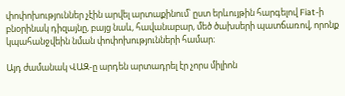փոփոխություններ չէին արվել արտաքինում՝ ըստ երևույթին հարգելով Fiat-ի բնօրինակ դիզայնը, բայց նաև, հավանաբար, մեծ ծախսերի պատճառով, որոնք կպահանջվեին նման փոփոխությունների համար։

Այդ ժամանակ ՎԱԶ-ը արդեն արտադրել էր չորս միլիոն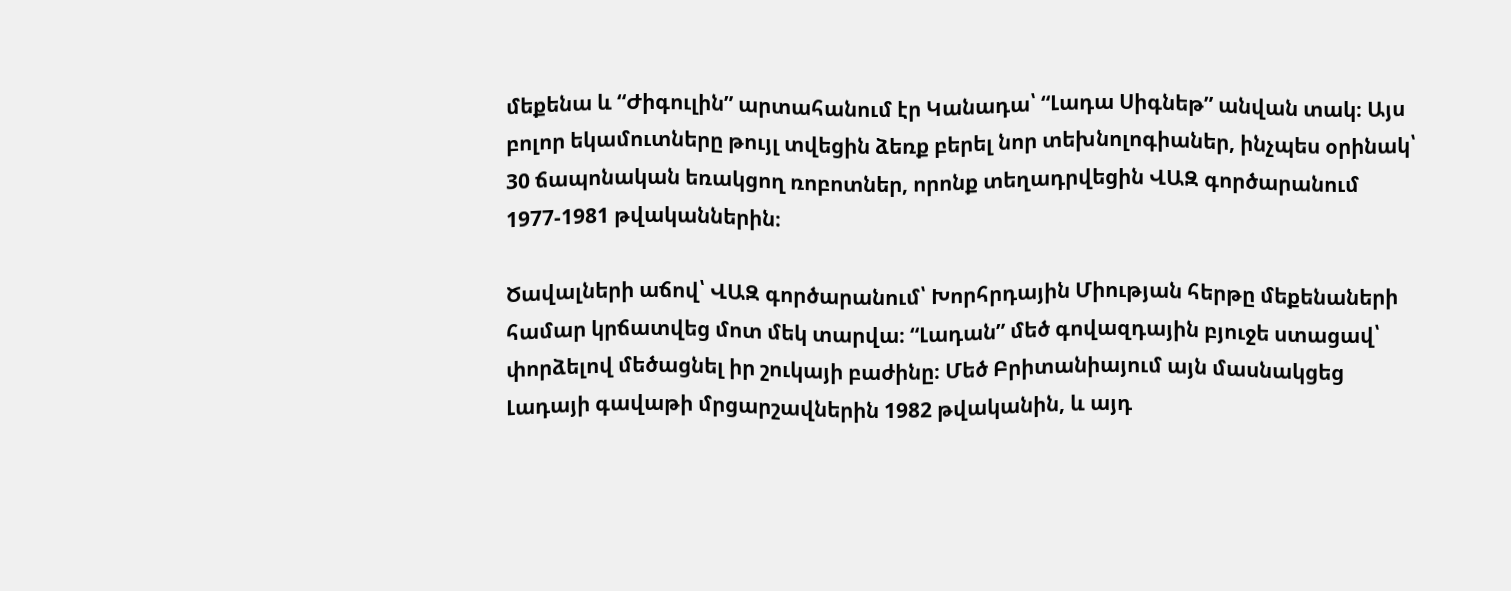մեքենա և “Ժիգուլին” արտահանում էր Կանադա՝ “Լադա Սիգնեթ” անվան տակ։ Այս բոլոր եկամուտները թույլ տվեցին ձեռք բերել նոր տեխնոլոգիաներ, ինչպես օրինակ՝ 30 ճապոնական եռակցող ռոբոտներ, որոնք տեղադրվեցին ՎԱԶ գործարանում 1977-1981 թվականներին։

Ծավալների աճով՝ ՎԱԶ գործարանում՝ Խորհրդային Միության հերթը մեքենաների համար կրճատվեց մոտ մեկ տարվա։ “Լադան” մեծ գովազդային բյուջե ստացավ՝ փորձելով մեծացնել իր շուկայի բաժինը։ Մեծ Բրիտանիայում այն մասնակցեց Լադայի գավաթի մրցարշավներին 1982 թվականին, և այդ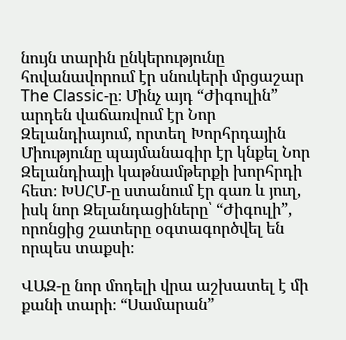նույն տարին ընկերությունը հովանավորում էր սնուկերի մրցաշար The Classic-ը։ Մինչ այդ “Ժիգուլին” արդեն վաճառվում էր Նոր Զելանդիայում, որտեղ Խորհրդային Միությունը պայմանագիր էր կնքել Նոր Զելանդիայի կաթնամթերքի խորհրդի հետ։ ԽՍՀՄ-ը ստանում էր գառ և յուղ, իսկ նոր Զելանդացիները՝ “Ժիգուլի”, որոնցից շատերը օգտագործվել են որպես տաքսի։

ՎԱԶ-ը նոր մոդելի վրա աշխատել է մի քանի տարի։ “Սամարան”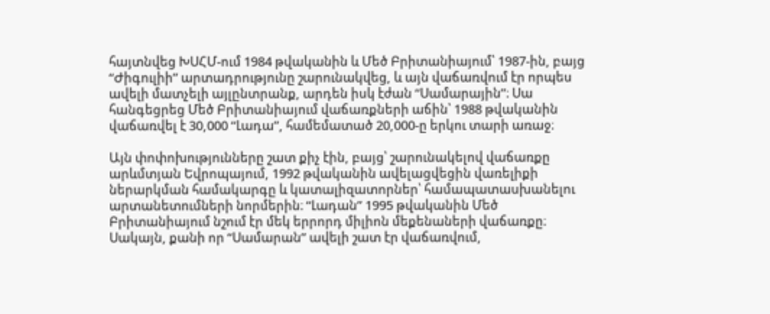հայտնվեց ԽՍՀՄ-ում 1984 թվականին և Մեծ Բրիտանիայում՝ 1987-ին, բայց “Ժիգուլիի” արտադրությունը շարունակվեց, և այն վաճառվում էր որպես ավելի մատչելի այլընտրանք, արդեն իսկ էժան “Սամարային”։ Սա հանգեցրեց Մեծ Բրիտանիայում վաճառքների աճին՝ 1988 թվականին վաճառվել է 30,000 “Լադա”, համեմատած 20,000-ը երկու տարի առաջ։

Այն փոփոխությունները շատ քիչ էին, բայց՝ շարունակելով վաճառքը արևմտյան Եվրոպայում, 1992 թվականին ավելացվեցին վառելիքի ներարկման համակարգը և կատալիզատորներ՝ համապատասխանելու արտանետումների նորմերին։ “Լադան” 1995 թվականին Մեծ Բրիտանիայում նշում էր մեկ երրորդ միլիոն մեքենաների վաճառքը։ Սակայն, քանի որ “Սամարան” ավելի շատ էր վաճառվում,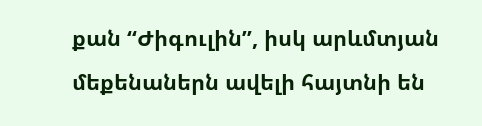քան “Ժիգուլին”, իսկ արևմտյան մեքենաներն ավելի հայտնի են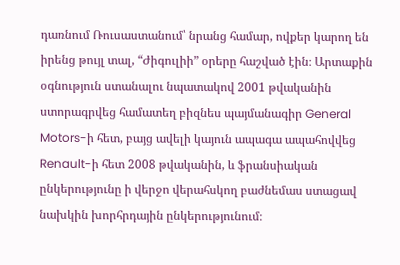դառնում Ռուսաստանում՝ նրանց համար, ովքեր կարող են իրենց թույլ տալ, “Ժիգուլիի” օրերը հաշված էին։ Արտաքին օգնություն ստանալու նպատակով 2001 թվականին ստորագրվեց համատեղ բիզնես պայմանագիր General Motors-ի հետ, բայց ավելի կայուն ապագա ապահովվեց Renault-ի հետ 2008 թվականին, և ֆրանսիական ընկերությունը ի վերջո վերահսկող բաժնեմաս ստացավ նախկին խորհրդային ընկերությունում։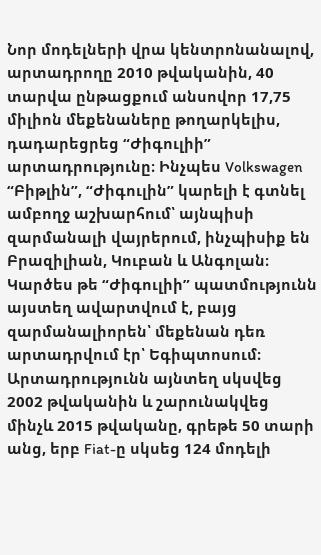Նոր մոդելների վրա կենտրոնանալով, արտադրողը 2010 թվականին, 40 տարվա ընթացքում անսովոր 17,75 միլիոն մեքենաները թողարկելիս, դադարեցրեց “Ժիգուլիի” արտադրությունը։ Ինչպես Volkswagen “Բիթլին”, “Ժիգուլին” կարելի է գտնել ամբողջ աշխարհում՝ այնպիսի զարմանալի վայրերում, ինչպիսիք են Բրազիլիան, Կուբան և Անգոլան։ Կարծես թե “Ժիգուլիի” պատմությունն այստեղ ավարտվում է, բայց զարմանալիորեն՝ մեքենան դեռ արտադրվում էր՝ Եգիպտոսում։ Արտադրությունն այնտեղ սկսվեց 2002 թվականին և շարունակվեց մինչև 2015 թվականը, գրեթե 50 տարի անց, երբ Fiat-ը սկսեց 124 մոդելի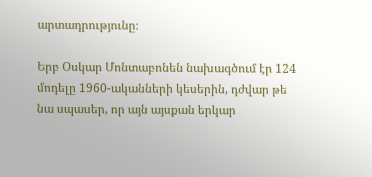արտադրությունը։

Երբ Օսկար Մոնտաբոնեն նախագծում էր 124 մոդելը 1960-ականների կեսերին, դժվար թե նա սպասեր, որ այն այսքան երկար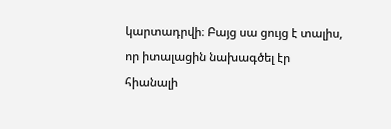կարտադրվի։ Բայց սա ցույց է տալիս, որ իտալացին նախագծել էր հիանալի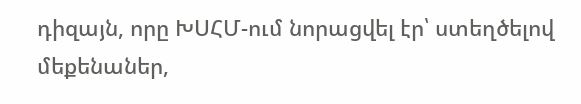դիզայն, որը ԽՍՀՄ-ում նորացվել էր՝ ստեղծելով մեքենաներ,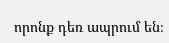որոնք դեռ ապրում են։